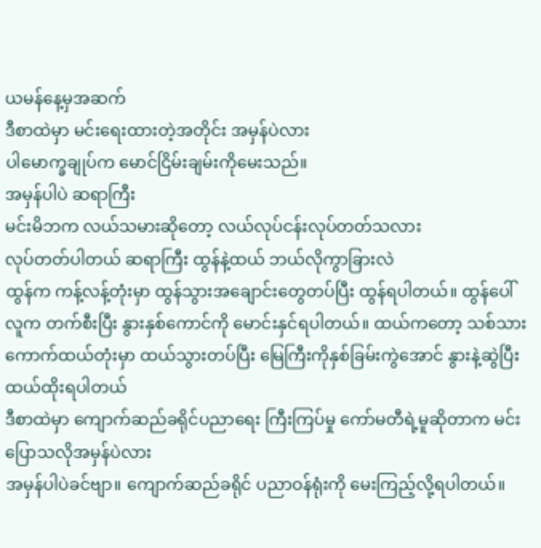ယမန်နေ့မှအဆက်
ဒီစာထဲမှာ မင်းရေးထားတဲ့အတိုင်း အမှန်ပဲလား
ပါမောက္ခချုပ်က မောင်ငြိမ်းချမ်းကိုမေးသည်။
အမှန်ပါပဲ ဆရာကြီး
မင်းမိဘက လယ်သမားဆိုတော့ လယ်လုပ်ငန်းလုပ်တတ်သလား
လုပ်တတ်ပါတယ် ဆရာကြီး ထွန်နဲ့ထယ် ဘယ်လိုကွာခြားလဲ
ထွန်က ကန့်လန့်တုံးမှာ ထွန်သွားအချောင်းတွေတပ်ပြီး ထွန်ရပါတယ်။ ထွန်ပေါ်လူက တက်စီးပြီး နွားနှစ်ကောင်ကို မောင်းနှင်ရပါတယ်။ ထယ်ကတော့ သစ်သားကောက်ထယ်တုံးမှာ ထယ်သွားတပ်ပြီး မြေကြီးကိုနှစ်ခြမ်းကွဲအောင် နွားနဲ့ဆွဲပြီး ထယ်ထိုးရပါတယ်
ဒီစာထဲမှာ ကျောက်ဆည်ခရိုင်ပညာရေး ကြီးကြပ်မှု ကော်မတီရဲ့မူဆိုတာက မင်းပြောသလိုအမှန်ပဲလား
အမှန်ပါပဲခင်ဗျာ။ ကျောက်ဆည်ခရိုင် ပညာဝန်ရုံးကို မေးကြည့်လို့ရပါတယ်။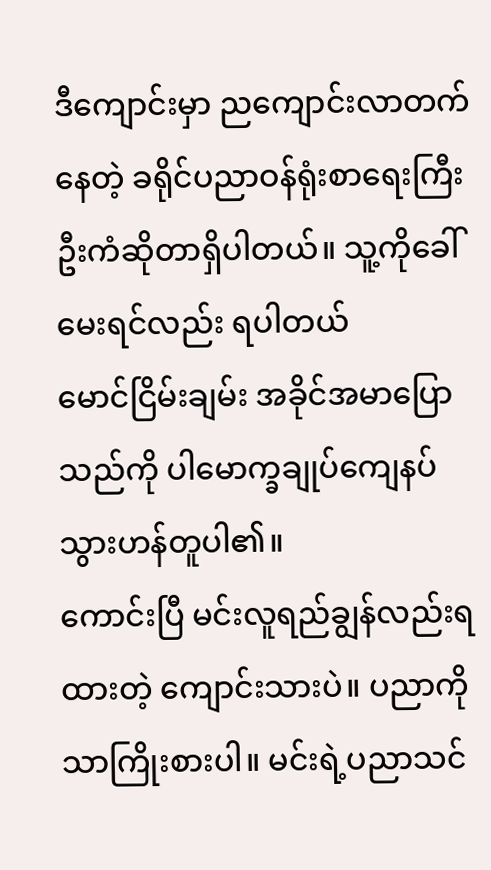ဒီကျောင်းမှာ ညကျောင်းလာတက်နေတဲ့ ခရိုင်ပညာဝန်ရုံးစာရေးကြီး ဦးကံဆိုတာရှိပါတယ်။ သူ့ကိုခေါ်မေးရင်လည်း ရပါတယ်
မောင်ငြိမ်းချမ်း အခိုင်အမာပြောသည်ကို ပါမောက္ခချုပ်ကျေနပ်သွားဟန်တူပါ၏။
ကောင်းပြီ မင်းလူရည်ချွန်လည်းရထားတဲ့ ကျောင်းသားပဲ။ ပညာကိုသာကြိုးစားပါ။ မင်းရဲ့ပညာသင်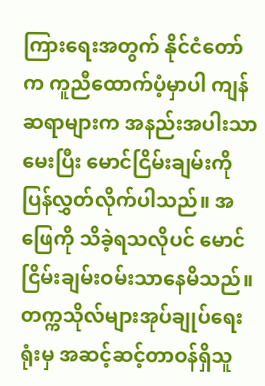ကြားရေးအတွက် နိုင်ငံတော်က ကူညီထောက်ပံ့မှာပါ ကျန်ဆရာများက အနည်းအပါးသာမေးပြီး မောင်ငြိမ်းချမ်းကိုပြန်လွှတ်လိုက်ပါသည်။ အဖြေကို သိခဲ့ရသလိုပင် မောင်ငြိမ်းချမ်းဝမ်းသာနေမိသည်။
တက္ကသိုလ်များအုပ်ချုပ်ရေးရုံးမှ အဆင့်ဆင့်တာဝန်ရှိသူ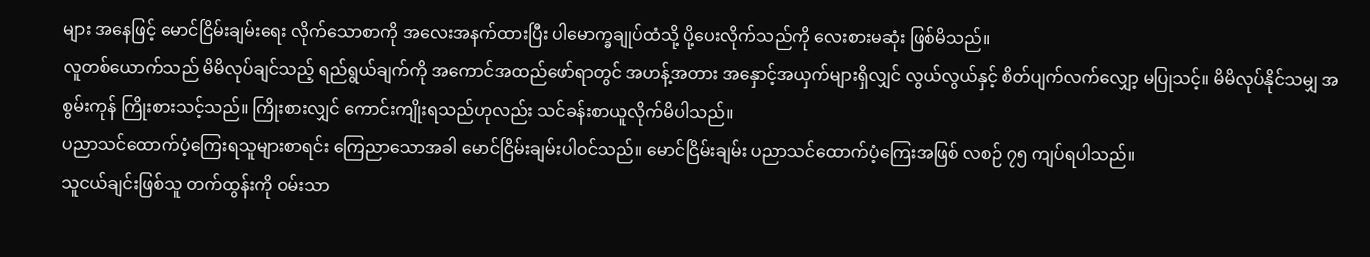များ အနေဖြင့် မောင်ငြိမ်းချမ်းရေး လိုက်သောစာကို အလေးအနက်ထားပြီး ပါမောက္ခချုပ်ထံသို့ ပို့ပေးလိုက်သည်ကို လေးစားမဆုံး ဖြစ်မိသည်။
လူတစ်ယောက်သည် မိမိလုပ်ချင်သည့် ရည်ရွယ်ချက်ကို အကောင်အထည်ဖော်ရာတွင် အဟန့်အတား အနှောင့်အယှက်များရှိလျှင် လွယ်လွယ်နှင့် စိတ်ပျက်လက်လျှော့ မပြုသင့်။ မိမိလုပ်နိုင်သမျှ အစွမ်းကုန် ကြိုးစားသင့်သည်။ ကြိုးစားလျှင် ကောင်းကျိုးရသည်ဟုလည်း သင်ခန်းစာယူလိုက်မိပါသည်။
ပညာသင်ထောက်ပံ့ကြေးရသူများစာရင်း ကြေညာသောအခါ မောင်ငြိမ်းချမ်းပါဝင်သည်။ မောင်ငြိမ်းချမ်း ပညာသင်ထောက်ပံ့ကြေးအဖြစ် လစဉ် ၇၅ ကျပ်ရပါသည်။
သူငယ်ချင်းဖြစ်သူ တက်ထွန်းကို ဝမ်းသာ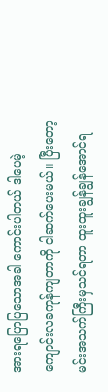အားရပြောပြသောအခါ ကောင်းပါတယ် ဒါပေမဲ့ ကျောင်းလခကုန်ကျတာကို ငါဆက်ပေးမယ်။ ပြီးတော့ မင်းအသက်ကြီးမှသင်ရတာ ထူးထူးချွန်ချွန်အောင်ရ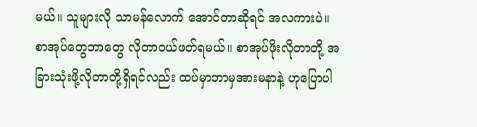မယ်။ သူများလို သာမန်လောက် အောင်တာဆိုရင် အလကားပဲ။
စာအုပ်တွေဘာတွေ လိုတာဝယ်ဖတ်ရမယ်။ စာအုပ်ဖိုးလိုတာတို့ အခြားသုံးဖို့လိုတာတို့ရှိရင်လည်း ထပ်မှာဘာမှအားမနာနဲ့ ဟုပြောပါ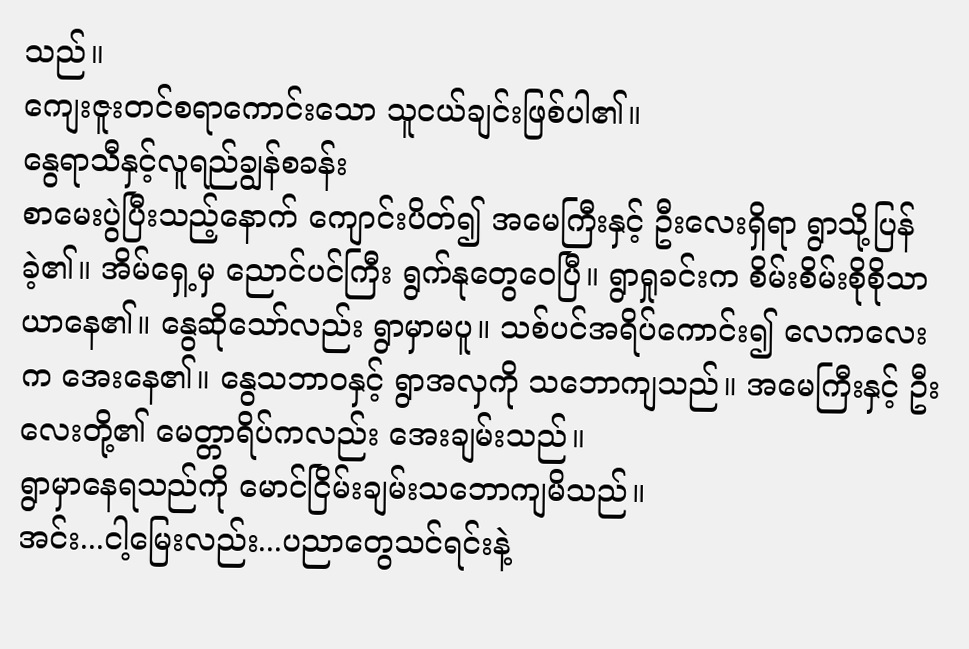သည်။
ကျေးဇူးတင်စရာကောင်းသော သူငယ်ချင်းဖြစ်ပါ၏။
နွေရာသီနှင့်လူရည်ချွန်စခန်း
စာမေးပွဲပြီးသည့်နောက် ကျောင်းပိတ်၍ အမေကြီးနှင့် ဦးလေးရှိရာ ရွာသို့ပြန်ခဲ့၏။ အိမ်ရှေ့မှ ညောင်ပင်ကြီး ရွက်နုတွေဝေပြီ။ ရွာရှုခင်းက စိမ်းစိမ်းစိုစိုသာယာနေ၏။ နွေဆိုသော်လည်း ရွာမှာမပူ။ သစ်ပင်အရိပ်ကောင်း၍ လေကလေးက အေးနေ၏။ နွေသဘာဝနှင့် ရွာအလှကို သဘောကျသည်။ အမေကြီးနှင့် ဦးလေးတို့၏ မေတ္တာရိပ်ကလည်း အေးချမ်းသည်။
ရွာမှာနေရသည်ကို မောင်ငြိမ်းချမ်းသဘောကျမိသည်။
အင်း...ငါ့မြေးလည်း...ပညာတွေသင်ရင်းနဲ့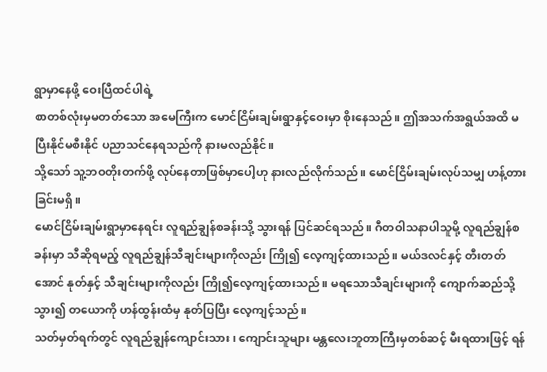ရွာမှာနေဖို့ ဝေးပြီထင်ပါရဲ့
စာတစ်လုံးမှမတတ်သော အမေကြီးက မောင်ငြိမ်းချမ်းရွာနှင့်ဝေးမှာ စိုးနေသည်။ ဤအသက်အရွယ်အထိ မပြီးနိုင်မစီးနိုင် ပညာသင်နေရသည်ကို နားမလည်နိုင်။
သို့သော် သူ့ဘဝတိုးတက်ဖို့ လုပ်နေတာဖြစ်မှာပေါ့ဟု နားလည်လိုက်သည်။ မောင်ငြိမ်းချမ်းလုပ်သမျှ ဟန့်တားခြင်းမရှိ။
မောင်ငြိမ်းချမ်းရွာမှာနေရင်း လူရည်ချွန်စခန်းသို့ သွားရန် ပြင်ဆင်ရသည်။ ဂီတဝါသနာပါသူမို့ လူရည်ချွန်စခန်းမှာ သီဆိုရမည့် လူရည်ချွန်သီချင်းများကိုလည်း ကြို၍ လေ့ကျင့်ထားသည်။ မယ်ဒလင်နှင့် တီးတတ်အောင် နုတ်နှင့် သီချင်းများကိုလည်း ကြို၍လေ့ကျင့်ထားသည်။ မရသောသီချင်းများကို ကျောက်ဆည်သို့သွား၍ တယောကို ဟန်ထွန်းထံမှ နုတ်ပြပြီး လေ့ကျင့်သည်။
သတ်မှတ်ရက်တွင် လူရည်ချွန်ကျောင်းသား၊ ကျောင်းသူများ မန္တလေးဘူတာကြီးမှတစ်ဆင့် မီးရထားဖြင့် ရန်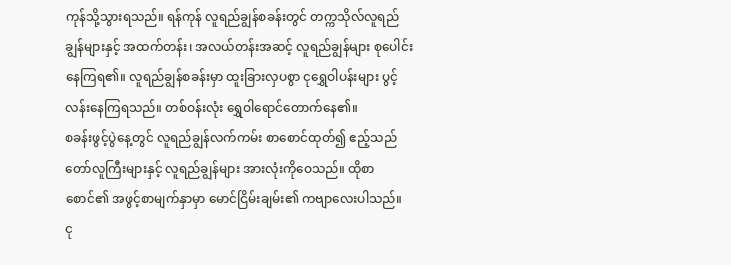ကုန်သို့သွားရသည်။ ရန်ကုန် လူရည်ချွန်စခန်းတွင် တက္ကသိုလ်လူရည်ချွန်များနှင့် အထက်တန်း၊ အလယ်တန်းအဆင့် လူရည်ချွန်များ စုပေါင်းနေကြရ၏။ လူရည်ချွန်စခန်းမှာ ထူးခြားလှပစွာ ငုရွှေဝါပန်းများ ပွင့်လန်းနေကြရသည်။ တစ်ဝန်းလုံး ရွှေဝါရောင်တောက်နေ၏။
စခန်းဖွင့်ပွဲနေ့တွင် လူရည်ချွန်လက်ကမ်း စာစောင်ထုတ်၍ ဧည့်သည်တော်လူကြီးများနှင့် လူရည်ချွန်များ အားလုံးကိုဝေသည်။ ထိုစာစောင်၏ အဖွင့်စာမျက်နှာမှာ မောင်ငြိမ်းချမ်း၏ ကဗျာလေးပါသည်။
ငု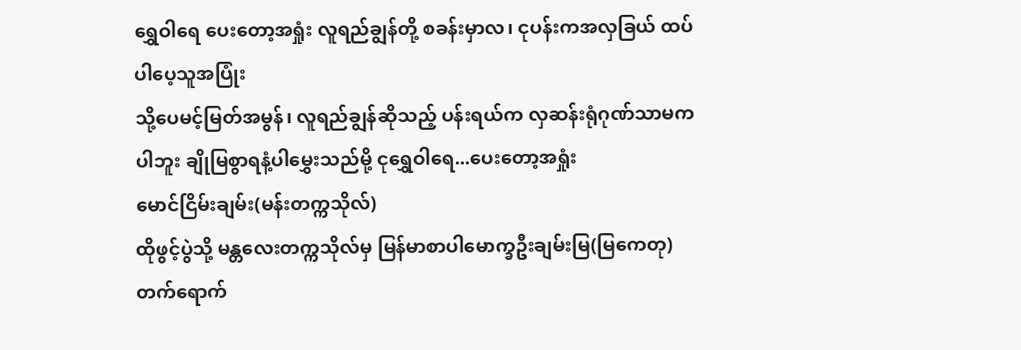ရွှေဝါရေ ပေးတော့အရှုံး လူရည်ချွန်တို့ စခန်းမှာလ၊ ငုပန်းကအလှခြယ် ထပ်ပါပေ့သူအပြုံး
သို့ပေမင့်မြတ်အမွန်၊ လူရည်ချွန်ဆိုသည့် ပန်းရယ်က လှဆန်းရုံဂုဏ်သာမကပါဘူး ချိုမြစွာရနံ့ပါမွှေးသည်မို့ ငုရွှေဝါရေ...ပေးတော့အရှုံး
မောင်ငြိမ်းချမ်း(မန်းတက္ကသိုလ်)
ထိုဖွင့်ပွဲသို့ မန္တလေးတက္ကသိုလ်မှ မြန်မာစာပါမောက္ခဦးချမ်းမြ(မြကေတု) တက်ရောက်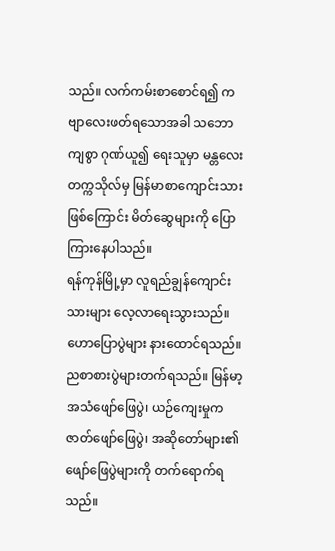သည်။ လက်ကမ်းစာစောင်ရ၍ ကဗျာလေးဖတ်ရသောအခါ သဘောကျစွာ ဂုဏ်ယူ၍ ရေးသူမှာ မန္တလေးတက္ကသိုလ်မှ မြန်မာစာကျောင်းသားဖြစ်ကြောင်း မိတ်ဆွေများကို ပြောကြားနေပါသည်။
ရန်ကုန်မြို့မှာ လူရည်ချွန်ကျောင်းသားများ လေ့လာရေးသွားသည်။ ဟောပြောပွဲများ နားထောင်ရသည်။
ညစာစားပွဲများတက်ရသည်။ မြန်မာ့အသံဖျော်ဖြေပွဲ၊ ယဉ်ကျေးမှုကဇာတ်ဖျော်ဖြေပွဲ၊ အဆိုတော်များ၏ ဖျော်ဖြေပွဲများကို တက်ရောက်ရသည်။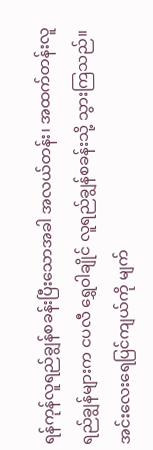ရန်ကုန်လူရည်ချွန်စခန်းပြီးသောအခါ အလယ်တန်း၊ အထက်တန်းလူရည်ချွန်များက ငပလီ ရွှေဝါချိုင် လူရည်ချွန်စခန်းသို့ သွားကြသည်။ အင်းလေးရေပြင်ကျယ်ကို မျက်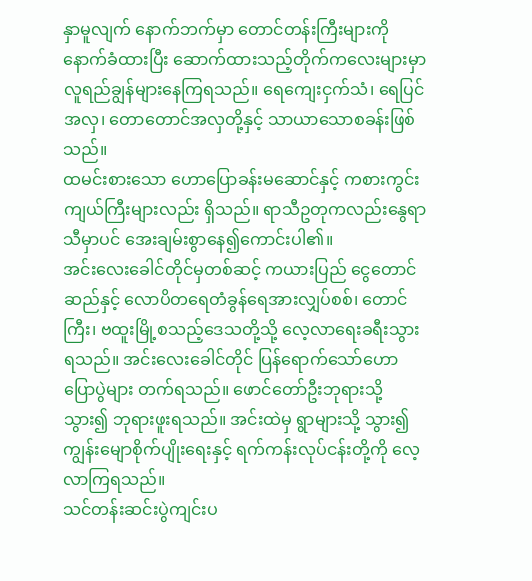နှာမူလျက် နောက်ဘက်မှာ တောင်တန်းကြီးများကို နောက်ခံထားပြီး ဆောက်ထားသည့်တိုက်ကလေးများမှာ လူရည်ချွန်များနေကြရသည်။ ရေကျေးငှက်သံ၊ ရေပြင်အလှ၊ တောတောင်အလှတို့နှင့် သာယာသောစခန်းဖြစ်သည်။
ထမင်းစားသော ဟောပြောခန်းမဆောင်နှင့် ကစားကွင်းကျယ်ကြီးများလည်း ရှိသည်။ ရာသီဥတုကလည်းနွေရာသီမှာပင် အေးချမ်းစွာနေ၍ကောင်းပါ၏။
အင်းလေးခေါင်တိုင်မှတစ်ဆင့် ကယားပြည် ငွေတောင်ဆည်နှင့် လောပိတရေတံခွန်ရေအားလျှပ်စစ်၊ တောင်ကြီး၊ ဗထူးမြို့စသည့်ဒေသတို့သို့ လေ့လာရေးခရီးသွားရသည်။ အင်းလေးခေါင်တိုင် ပြန်ရောက်သော်ဟောပြောပွဲများ တက်ရသည်။ ဖောင်တော်ဦးဘုရားသို့သွား၍ ဘုရားဖူးရသည်။ အင်းထဲမှ ရွာများသို့ သွား၍ ကျွန်းမျောစိုက်ပျိုးရေးနှင့် ရက်ကန်းလုပ်ငန်းတို့ကို လေ့လာကြရသည်။
သင်တန်းဆင်းပွဲကျင်းပ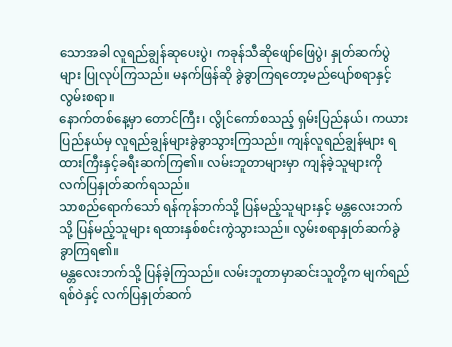သောအခါ လူရည်ချွန်ဆုပေးပွဲ၊ ကခုန်သီဆိုဖျော်ဖြေပွဲ၊ နှုတ်ဆက်ပွဲများ ပြုလုပ်ကြသည်။ မနက်ဖြန်ဆို ခွဲခွာကြရတော့မည်ပျော်စရာနှင့်လွမ်းစရာ။
နောက်တစ်နေ့မှာ တောင်ကြီး၊ လွိုင်ကော်စသည့် ရှမ်းပြည်နယ်၊ ကယားပြည်နယ်မှ လူရည်ချွန်များခွဲခွာသွားကြသည်။ ကျန်လူရည်ချွန်များ ရထားကြီးနှင့်ခရီးဆက်ကြ၏။ လမ်းဘူတာများမှာ ကျန်ခဲ့သူများကို လက်ပြနှုတ်ဆက်ရသည်။
သာစည်ရောက်သော် ရန်ကုန်ဘက်သို့ ပြန်မည့်သူများနှင့် မန္တလေးဘက်သို့ ပြန်မည့်သူများ ရထားနှစ်စင်းကွဲသွားသည်။ လွမ်းစရာနှုတ်ဆက်ခွဲခွာကြရ၏။
မန္တလေးဘက်သို့ ပြန်ခဲ့ကြသည်။ လမ်းဘူတာမှာဆင်းသူတို့က မျက်ရည်ရစ်ဝဲနှင့် လက်ပြနှုတ်ဆက်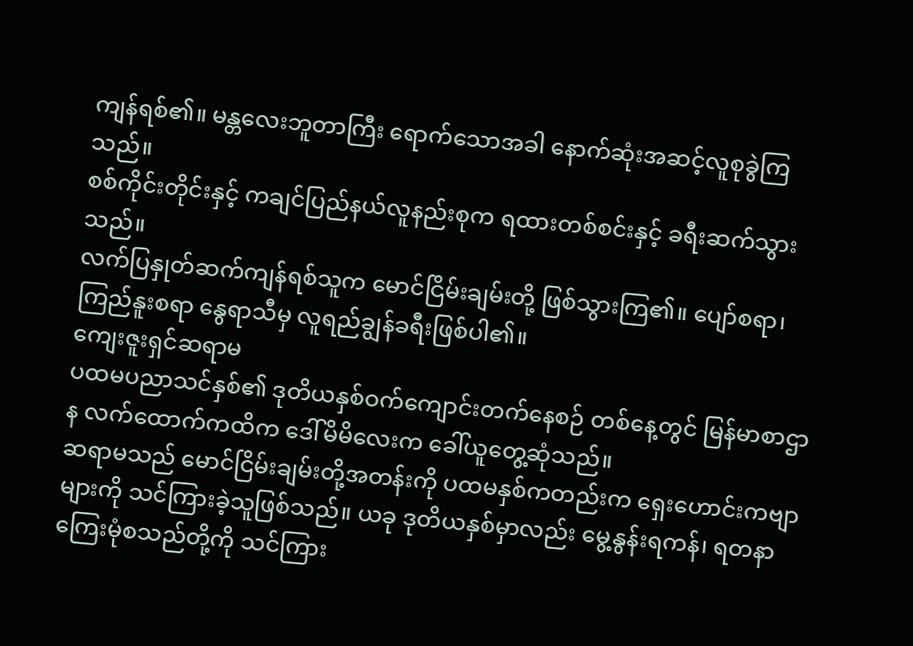ကျန်ရစ်၏။ မန္တလေးဘူတာကြီး ရောက်သောအခါ နောက်ဆုံးအဆင့်လူစုခွဲကြသည်။
စစ်ကိုင်းတိုင်းနှင့် ကချင်ပြည်နယ်လူနည်းစုက ရထားတစ်စင်းနှင့် ခရီးဆက်သွားသည်။
လက်ပြနှုတ်ဆက်ကျန်ရစ်သူက မောင်ငြိမ်းချမ်းတို့ ဖြစ်သွားကြ၏။ ပျော်စရာ၊ ကြည်နူးစရာ နွေရာသီမှ လူရည်ချွန်ခရီးဖြစ်ပါ၏။
ကျေးဇူးရှင်ဆရာမ
ပထမပညာသင်နှစ်၏ ဒုတိယနှစ်ဝက်ကျောင်းတက်နေစဉ် တစ်နေ့တွင် မြန်မာစာဌာန လက်ထောက်ကထိက ဒေါ်မိမိလေးက ခေါ်ယူတွေ့ဆုံသည်။
ဆရာမသည် မောင်ငြိမ်းချမ်းတို့အတန်းကို ပထမနှစ်ကတည်းက ရှေးဟောင်းကဗျာများကို သင်ကြားခဲ့သူဖြစ်သည်။ ယခု ဒုတိယနှစ်မှာလည်း မွေ့နွန်းရကန်၊ ရတနာကြေးမုံစသည်တို့ကို သင်ကြား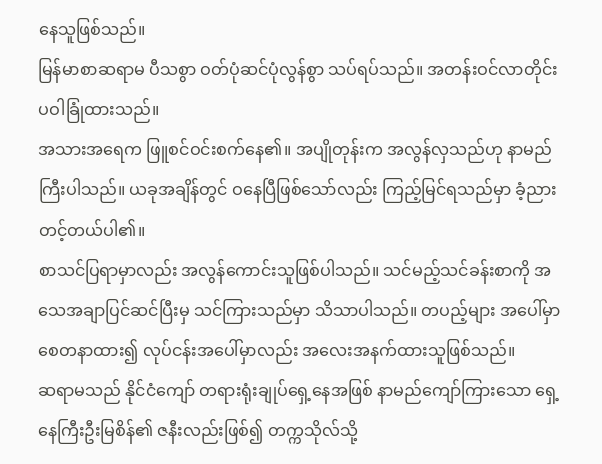နေသူဖြစ်သည်။
မြန်မာစာဆရာမ ပီသစွာ ဝတ်ပုံဆင်ပုံလွန်စွာ သပ်ရပ်သည်။ အတန်းဝင်လာတိုင်း ပဝါခြုံထားသည်။
အသားအရေက ဖြူစင်ဝင်းစက်နေ၏။ အပျိုတုန်းက အလွန်လှသည်ဟု နာမည်ကြီးပါသည်။ ယခုအချိန်တွင် ဝနေပြီဖြစ်သော်လည်း ကြည့်မြင်ရသည်မှာ ခံ့ညားတင့်တယ်ပါ၏။
စာသင်ပြရာမှာလည်း အလွန်ကောင်းသူဖြစ်ပါသည်။ သင်မည့်သင်ခန်းစာကို အသေအချာပြင်ဆင်ပြီးမှ သင်ကြားသည်မှာ သိသာပါသည်။ တပည့်များ အပေါ်မှာ စေတနာထား၍ လုပ်ငန်းအပေါ်မှာလည်း အလေးအနက်ထားသူဖြစ်သည်။
ဆရာမသည် နိုင်ငံကျော် တရားရုံးချုပ်ရှေ့နေအဖြစ် နာမည်ကျော်ကြားသော ရှေ့နေကြီးဦးမြစိန်၏ ဇနီးလည်းဖြစ်၍ တက္ကသိုလ်သို့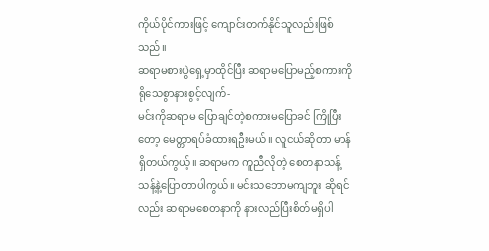ကိုယ်ပိုင်ကားဖြင့် ကျောင်းတက်နိုင်သူလည်းဖြစ်သည်။
ဆရာမစားပွဲရှေ့မှာထိုင်ပြီး ဆရာမပြောမည့်စကားကို ရိုသေစွာနားစွင့်လျက်-
မင်းကိုဆရာမ ပြောချင်တဲ့စကားမပြောခင် ကြိုပြီးတော့ မေတ္တာရပ်ခံထားရဦးမယ်။ လူငယ်ဆိုတာ မာန်ရှိတယ်ကွယ့်။ ဆရာမက ကူညီလိုတဲ့ စေတနာသန့်သန့်နဲ့ပြောတာပါကွယ်။ မင်းသဘောမကျဘူး ဆိုရင်လည်း ဆရာမစေတနာကို နားလည်ပြီးစိတ်မရှိပါ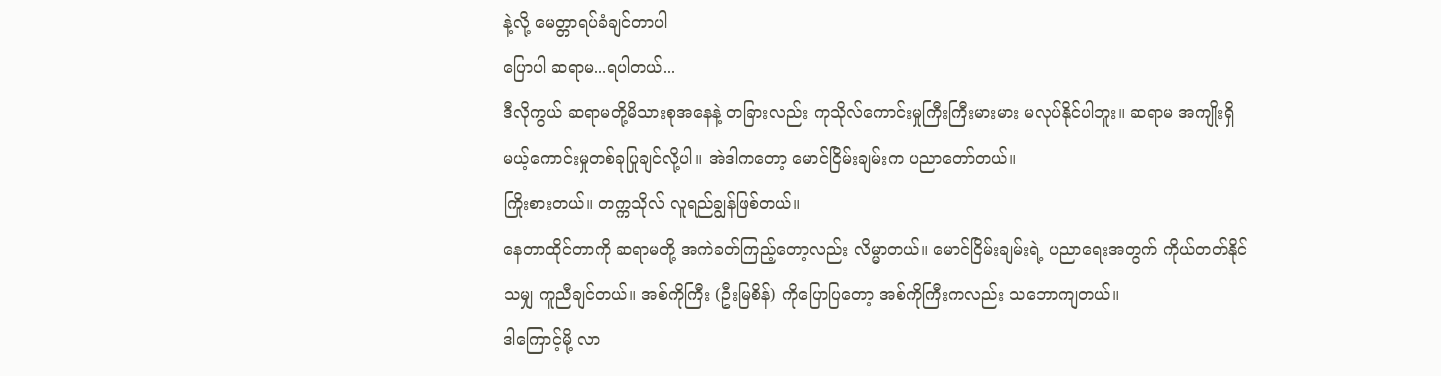နဲ့လို့ မေတ္တာရပ်ခံချင်တာပါ
ပြောပါ ဆရာမ...ရပါတယ်...
ဒီလိုကွယ် ဆရာမတို့မိသားစုအနေနဲ့ တခြားလည်း ကုသိုလ်ကောင်းမှုကြီးကြီးမားမား မလုပ်နိုင်ပါဘူး။ ဆရာမ အကျိုးရှိမယ့်ကောင်းမှုတစ်ခုပြုချင်လို့ပါ။ အဲဒါကတော့ မောင်ငြိမ်းချမ်းက ပညာတော်တယ်။
ကြိုးစားတယ်။ တက္ကသိုလ် လူရည်ချွန်ဖြစ်တယ်။
နေတာထိုင်တာကို ဆရာမတို့ အကဲခတ်ကြည့်တော့လည်း လိမ္မာတယ်။ မောင်ငြိမ်းချမ်းရဲ့ ပညာရေးအတွက် ကိုယ်တတ်နိုင်သမျှ ကူညီချင်တယ်။ အစ်ကိုကြီး (ဦးမြစိန်) ကိုပြောပြတော့ အစ်ကိုကြီးကလည်း သဘောကျတယ်။
ဒါကြောင့်မို့ လာ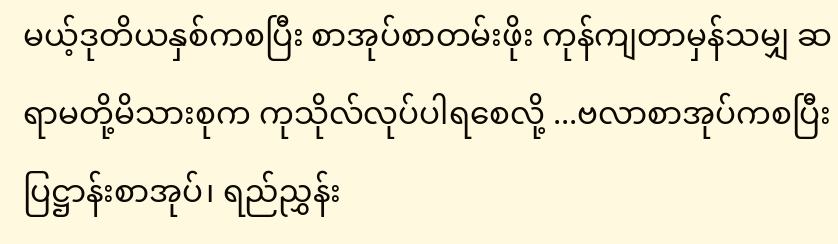မယ့်ဒုတိယနှစ်ကစပြီး စာအုပ်စာတမ်းဖိုး ကုန်ကျတာမှန်သမျှ ဆရာမတို့မိသားစုက ကုသိုလ်လုပ်ပါရစေလို့ ...ဗလာစာအုပ်ကစပြီး ပြဋ္ဌာန်းစာအုပ်၊ ရည်ညွှန်း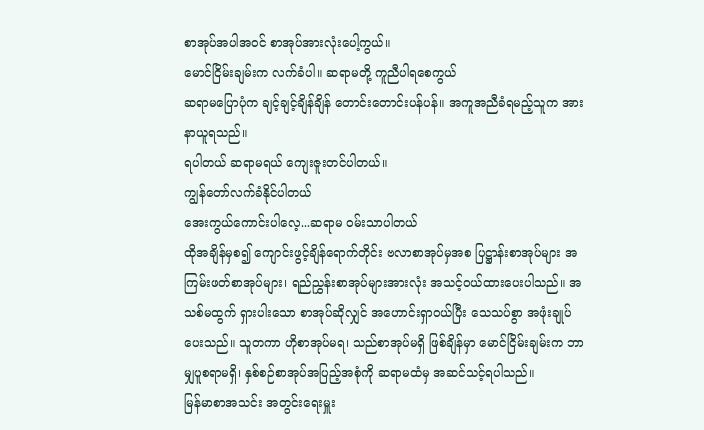စာအုပ်အပါအဝင် စာအုပ်အားလုံးပေါ့ကွယ်။
မောင်ငြိမ်းချမ်းက လက်ခံပါ။ ဆရာမတို့ ကူညီပါရစေကွယ်
ဆရာမပြောပုံက ချင့်ချင့်ချိန်ချိန် တောင်းတောင်းပန်ပန်။ အကူအညီခံရမည့်သူက အားနာယူရသည်။
ရပါတယ် ဆရာမရယ် ကျေးဇူးတင်ပါတယ်။
ကျွန်တော်လက်ခံနိုင်ပါတယ်
အေးကွယ်ကောင်းပါလေ့...ဆရာမ ဝမ်းသာပါတယ်
ထိုအချိန်မှစ၍ ကျောင်းဖွင့်ချိန်ရောက်တိုင်း ဗလာစာအုပ်မှအစ ပြဋ္ဌာန်းစာအုပ်များ အကြမ်းဖတ်စာအုပ်များ၊ ရည်ညွှန်းစာအုပ်များအားလုံး အသင့်ဝယ်ထားပေးပါသည်။ အသစ်မထွက် ရှားပါးသော စာအုပ်ဆိုလျှင် အဟောင်းရှာဝယ်ပြီး သေသပ်စွာ အဖုံးချုပ်ပေးသည်။ သူတကာ ဟိုစာအုပ်မရ၊ သည်စာအုပ်မရှိ ဖြစ်ချိန်မှာ မောင်ငြိမ်းချမ်းက ဘာမျှပူစရာမရှိ၊ နှစ်စဉ်စာအုပ်အပြည့်အစုံကို ဆရာမထံမှ အဆင်သင့်ရပါသည်။
မြန်မာစာအသင်း အတွင်းရေးမှူး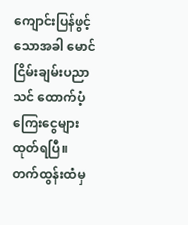ကျောင်းပြန်ဖွင့်သောအခါ မောင်ငြိမ်းချမ်းပညာသင် ထောက်ပံ့ကြေးငွေများထုတ်ရပြီ။ တက်ထွန်းထံမှ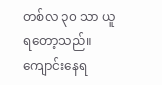တစ်လ ၃၀ သာ ယူရတော့သည်။ ကျောင်းနေရ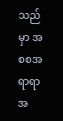သည်မှာ အစစအရာရာ အ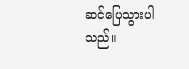ဆင်ပြေသွားပါသည်။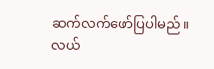ဆက်လက်ဖော်ပြပါမည်။
လယ်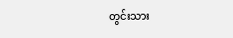တွင်းသား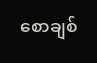စောချစ်